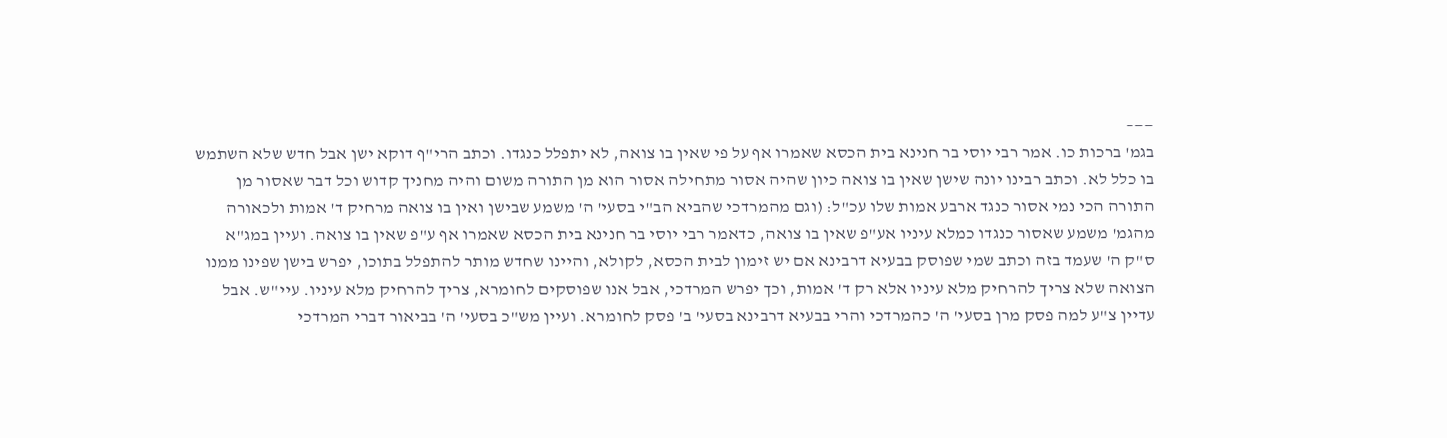——–
בגמ' ברכות כו. אמר רבי יוסי בר חנינא בית הכסא שאמרו אף על פי שאין בו צואה, לא יתפלל כנגדו. וכתב הרי"ף דוקא ישן אבל חדש שלא השתמש בו כלל לא. וכתב רבינו יונה שישן שאין בו צואה כיון שהיה אסור מתחילה אסור הוא מן התורה משום והיה מחניך קדוש וכל דבר שאסור מן התורה הכי נמי אסור כנגד ארבע אמות שלו עכ"ל: (וגם מהמרדכי שהביא הב"י בסעי' ה' משמע שבישן ואין בו צואה מרחיק ד' אמות ולכאורה מהגמ' משמע שאסור כנגדו כמלא עיניו אע"פ שאין בו צואה, כדאמר רבי יוסי בר חנינא בית הכסא שאמרו אף ע"פ שאין בו צואה. ועיין במג"א ס"ק ה' שעמד בזה וכתב שמי שפוסק בבעיא דרבינא אם יש זימון לבית הכסא, לקולא, והיינו שחדש מותר להתפלל בתוכו, יפרש בישן שפינו ממנו הצואה שלא צריך להרחיק מלא עיניו אלא רק ד' אמות, וכך יפרש המרדכי, אבל אנו שפוסקים לחומרא, צריך להרחיק מלא עיניו. עיי"ש. אבל עדיין צ"ע למה פסק מרן בסעי' ה' כהמרדכי והרי בבעיא דרבינא בסעי' ב' פסק לחומרא. ועיין מש"כ בסעי' ה' בביאור דברי המרדכי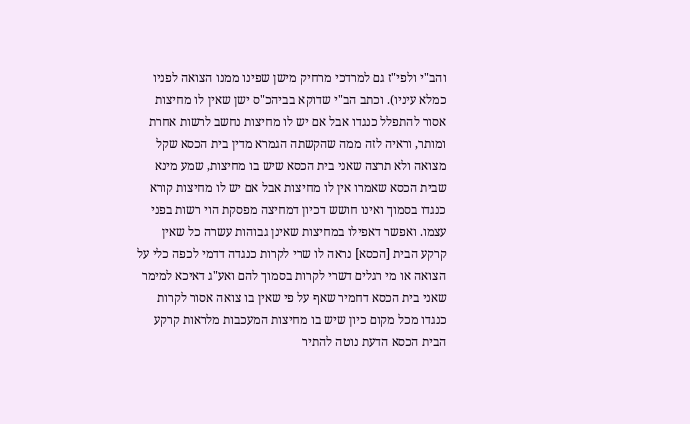והב"י ולפי"ז גם למרדכי מרחיק מישן שפינו ממנו הצואה לפניו כמלא עיניו). וכתב הב"י שדוקא בביהכ"ס ישן שאין לו מחיצות אסור להתפלל כנגדו אבל אם יש לו מחיצות נחשב לרשות אחרת ומותר, וראיה לזה ממה שהקשתה הגמרא מדין בית הכסא שקל מצואה ולא תרצה שאני בית הכסא שיש בו מחיצות, שמע מינא שבית הכסא שאמרו אין לו מחיצות אבל אם יש לו מחיצות קורא כנגדו בסמוך ואינו חושש דכיון דמחיצה מפסקת הוי רשות בפני עצמו. ואפשר דאפילו במחיצות שאינן גבוהות עשרה כל שאין קרקע הבית [הכסא] נראה לו שרי לקרות כנגדה דדמי לכפה כלי על הצואה או מי רגלים דשרי לקרות בסמוך להם ואע"ג דאיכא למימר שאני בית הכסא דחמיר שאף על פי שאין בו צואה אסור לקרות כנגדו מכל מקום כיון שיש בו מחיצות המעכבות מלראות קרקע הבית הכסא הדעת נוטה להתיר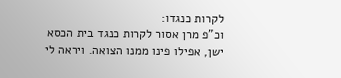לקרות כנגדו:
וכ"פ מרן אסור לקרות כנגד בית הכסא ישן, אפילו פינו ממנו הצואה. ויראה לי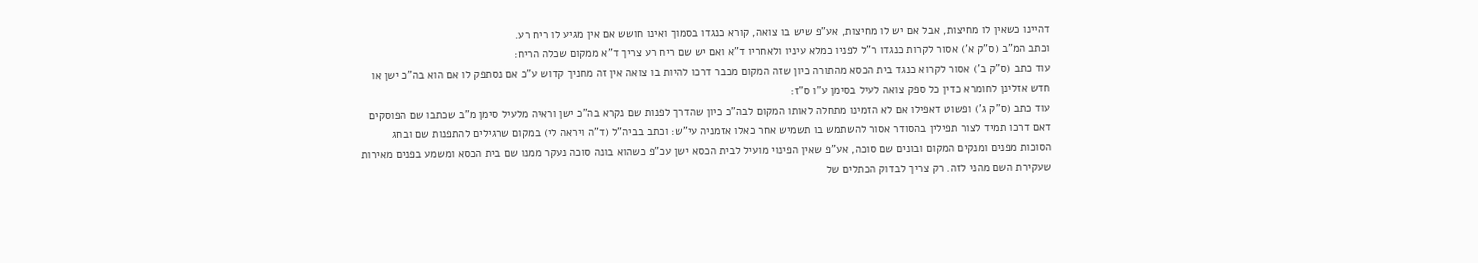דהיינו כשאין לו מחיצות, אבל אם יש לו מחיצות, אע"פ שיש בו צואה, קורא כנגדו בסמוך ואינו חושש אם אין מגיע לו ריח רע.
וכתב המ"ב (ס"ק א') אסור לקרות כנגדו ר"ל לפניו כמלא עיניו ולאחריו ד"א ואם יש שם ריח רע צריך ד"א ממקום שכלה הריח:
עוד כתב (ס"ק ב') אסור לקרוא כנגד בית הכסא מהתורה כיון שזה המקום מכבר דרכו להיות בו צואה אין זה מחניך קדוש ע"כ אם נסתפק לו אם הוא בה"כ ישן או חדש אזלינן לחומרא כדין כל ספק צואה לעיל בסימן ע"ו ס"ז:
עוד כתב (ס"ק ג') ופשוט דאפילו אם לא הזמינו מתחלה לאותו המקום לבה"כ כיון שהדרך לפנות שם נקרא בה"כ ישן וראיה מלעיל סימן מ"ב שכתבו שם הפוסקים דאם דרכו תמיד לצור תפילין בהסודר אסור להשתמש בו תשמיש אחר כאלו אזמניה עי"ש: וכתב בביה"ל (ד"ה ויראה לי) במקום שרגילים להתפנות שם ובחג הסוכות מפנים ומנקים המקום ובונים שם סוכה, אע"פ שאין הפינוי מועיל לבית הכסא ישן עכ"פ כשהוא בונה סוכה נעקר ממנו שם בית הכסא ומשמע בפנים מאירות שעקירת השם מהני לזה. רק צריך לבדוק הכתלים של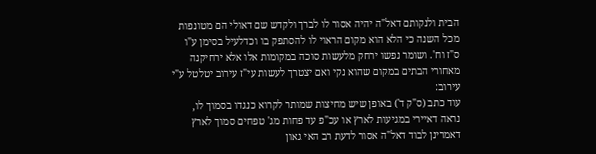הבית ולנקותם דאל"ה יהיה אסור לו לברך ולקדש שם דאולי הם מטונפות מכל השנה כי הלא הוא מקום הראוי לו להסתפק בו וכדלעיל בסימן ע"ו ס"ז וח'. ושומר נפשו ירחק מלעשות סוכה במקומות אלו אלא ירחיקנה מאחורי הבתים במקום שהוא נקי ואם יצטרך לעשות עי"ז עירוב יטלטל ע"י עירוב:
עוד כתב (ס"ק ד') באופן שיש מחיצות שמותר לקרוא כנגדו בסמוך לו, נראה דאיירי במגיעות לארץ או עכ"פ עד פחות מג' טפחים סמוך לארץ דאמרינן לבוד דאל"ה אסור לדעת רב האי גאון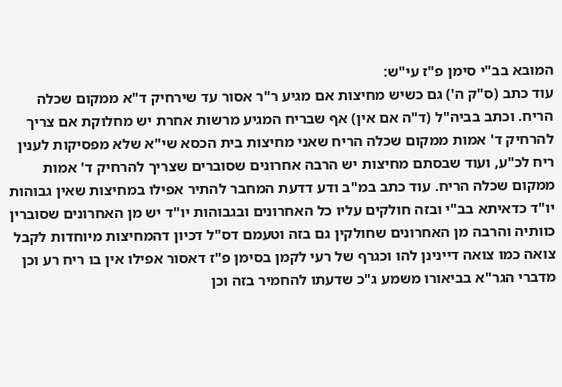המובא בב"י סימן פ"ז עי"ש:
עוד כתב (ס"ק ה') גם כשיש מחיצות אם מגיע ר"ר אסור עד שירחיק ד"א ממקום שכלה הריח. וכתב בביה"ל (ד"ה אם אין) אף שבריח המגיע מרשות אחרת יש מחלוקת אם צריך להרחיק ד' אמות ממקום שכלה הריח שאני מחיצות בית הכסא שי"א שלא מפסיקות לענין ריח לכ"ע, ועוד שבסתם מחיצות יש הרבה אחרונים שסוברים שצריך להרחיק ד' אמות ממקום שכלה הריח. עוד כתב במ"ב ודע דדעת המחבר להתיר אפילו במחיצות שאין גבוהות יו"ד כדאיתא בב"י ובזה חולקים עליו כל האחרונים ובגבוהות יו"ד יש מן האחרונים שסוברין כוותיה והרבה מן האחרונים שחולקין גם בזה וטעמם דס"ל דכיון דהמחיצות מיוחדות לקבל צואה כמו צואה דיינינן להו וכגרף של רעי לקמן בסימן פ"ז דאסור אפילו אין בו ריח רע וכן מדברי הגר"א בביאורו משמע ג"כ שדעתו להחמיר בזה וכן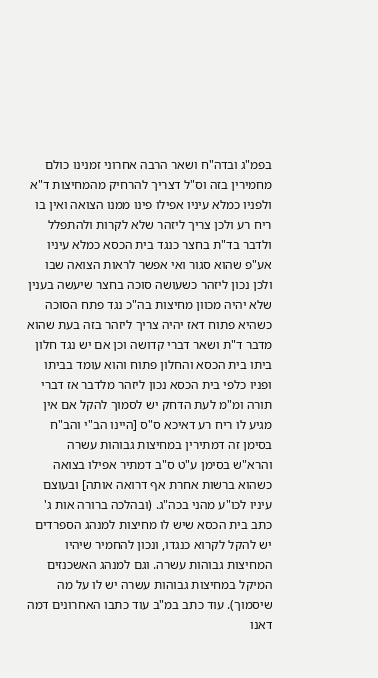בפמ"ג ובדה"ח ושאר הרבה אחרוני זמנינו כולם מחמירין בזה וס"ל דצריך להרחיק מהמחיצות ד"א ולפניו כמלא עיניו אפילו פינו ממנו הצואה ואין בו ריח רע ולכן צריך ליזהר שלא לקרות ולהתפלל ולדבר בד"ת בחצר כנגד בית הכסא כמלא עיניו אע"פ שהוא סגור ואי אפשר לראות הצואה שבו ולכן נכון ליזהר כשעושה סוכה בחצר שיעשה בענין שלא יהיה מכוון מחיצות בה"כ נגד פתח הסוכה כשהיא פתוח דאז יהיה צריך ליזהר בזה בעת שהוא מדבר ד"ת ושאר דברי קדושה וכן אם יש נגד חלון ביתו בית הכסא והחלון פתוח והוא עומד בביתו ופניו כלפי בית הכסא נכון ליזהר מלדבר אז דברי תורה ומ"מ לעת הדחק יש לסמוך להקל אם אין מגיע לו ריח רע דאיכא ס"ס [היינו הב"י והב"ח בסימן זה דמתירין במחיצות גבוהות עשרה והרא"ש בסימן ע"ט ס"ב דמתיר אפילו בצואה כשהוא ברשות אחרת אף דרואה אותה] ובעוצם עיניו לכו"ע מהני בכה"ג. (ובהלכה ברורה אות ג' כתב בית הכסא שיש לו מחיצות למנהג הספרדים יש להקל לקרוא כנגדו, ונכון להחמיר שיהיו המחיצות גבוהות עשרה. וגם למנהג האשכנזים המיקל במחיצות גבוהות עשרה יש לו על מה שיסמוך). עוד כתב במ"ב עוד כתבו האחרונים דמה דאנו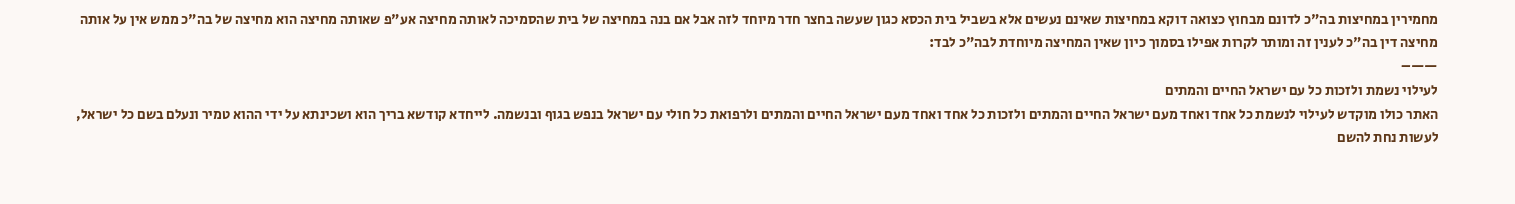מחמירין במחיצות בה"כ לדונם מבחוץ כצואה דוקא במחיצות שאינם נעשים אלא בשביל בית הכסא כגון שעשה בחצר חדר מיוחד לזה אבל אם בנה במחיצה של בית שהסמיכה לאותה מחיצה אע"פ שאותה מחיצה הוא מחיצה של בה"כ ממש אין על אותה מחיצה דין בה"כ לענין זה ומותר לקרות אפילו בסמוך כיון שאין המחיצה מיוחדת לבה"כ לבד:
——–
לעילוי נשמת ולזכות כל עם ישראל החיים והמתים
האתר כולו מוקדש לעילוי לנשמת כל אחד ואחד מעם ישראל החיים והמתים ולזכות כל אחד ואחד מעם ישראל החיים והמתים ולרפואת כל חולי עם ישראל בנפש בגוף ובנשמה. לייחדא קודשא בריך הוא ושכינתא על ידי ההוא טמיר ונעלם בשם כל ישראל, לעשות נחת להשם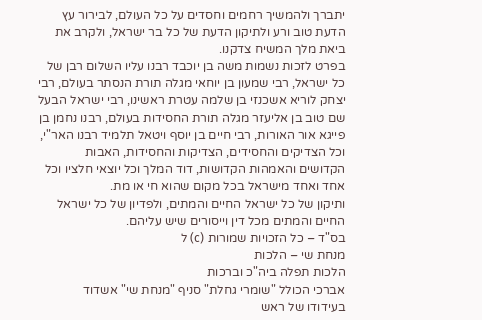יתברך ולהמשיך רחמים וחסדים על כל העולם, לבירור עץ הדעת טוב ורע ולתיקון הדעת של כל בר ישראל, ולקרב את ביאת מלך המשיח צדקנו.
בפרט לזכות נשמות משה בן יוכבד רבנו עליו השלום רבן של כל ישראל, רבי שמעון בן יוחאי מגלה תורת הנסתר בעולם, רבי יצחק לוריא אשכנזי בן שלמה עטרת ראשינו, רבי ישראל הבעל שם טוב בן אליעזר מגלה תורת החסידות בעולם, רבנו נחמן בן פייגא אור האורות, רבי חיים בן יוסף ויטאל תלמיד רבנו האר"י, וכל הצדיקים והחסידים, הצדיקות והחסידות, האבות הקדושים והאמהות הקדושות, דוד המלך וכל יוצאי חלציו וכל אחד ואחד מישראל בכל מקום שהוא חי או מת.
ותיקון של כל ישראל החיים והמתים, ולפדיון של כל ישראל החיים והמתים מכל דין וייסורים שיש עליהם.
בס"ד – כל הזכויות שמורות (c) ל
מנחת שי – הלכות
הלכות תפלה ביה"כ וברכות
אברכי הכולל "שומרי גחלת" סניף "מנחת שי" אשדוד
בעידודו של ראש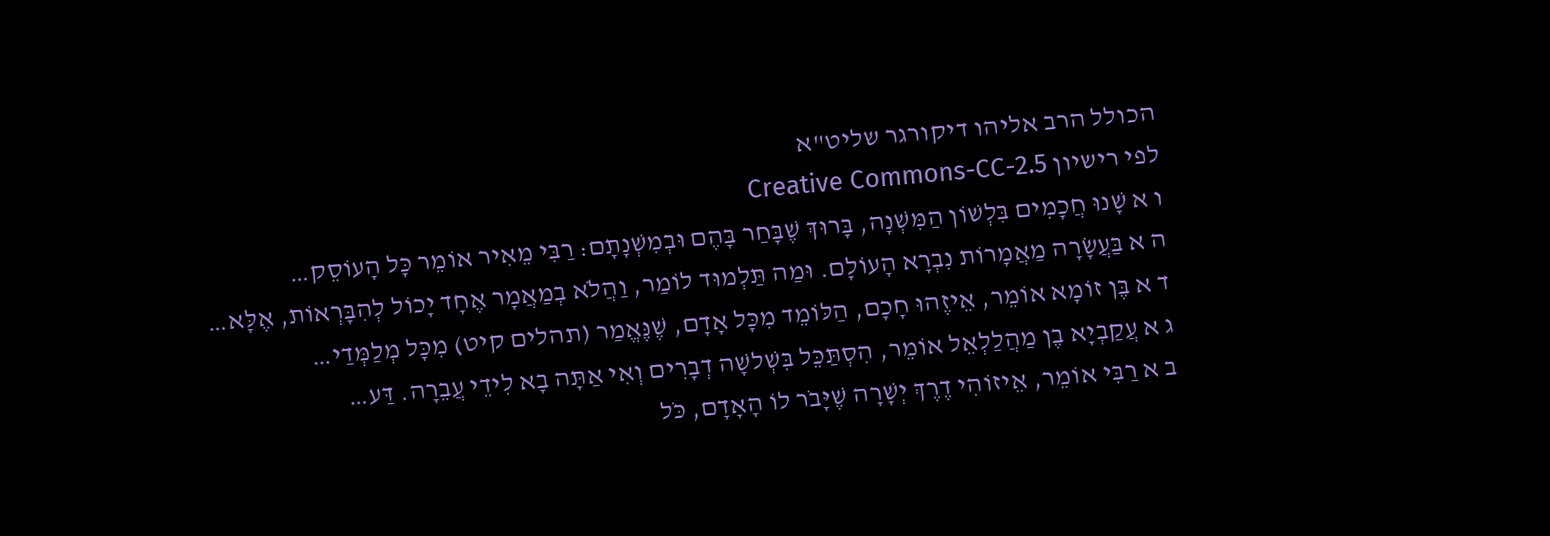הכולל הרב אליהו דיקורגר שליט"א
לפי רישיון Creative Commons-CC-2.5
ו א שָׁנוּ חֲכָמִים בִּלְשׁוֹן הַמִּשְׁנָה, בָּרוּךְ שֶׁבָּחַר בָּהֶם וּבְמִשְׁנָתָם: רַבִּי מֵאִיר אוֹמֵר כָּל הָעוֹסֵק…
ה א בַּעֲשָׂרָה מַאֲמָרוֹת נִבְרָא הָעוֹלָם. וּמַה תַּלְמוּד לוֹמַר, וַהֲלֹא בְמַאֲמָר אֶחָד יָכוֹל לְהִבָּרְאוֹת, אֶלָּא…
ד א בֶּן זוֹמָא אוֹמֵר, אֵיזֶהוּ חָכָם, הַלּוֹמֵד מִכָּל אָדָם, שֶׁנֶּאֱמַר (תהלים קיט) מִכָּל מְלַמְּדַי…
ג א עֲקַבְיָא בֶן מַהֲלַלְאֵל אוֹמֵר, הִסְתַּכֵּל בִּשְׁלשָׁה דְבָרִים וְאִי אַתָּה בָא לִידֵי עֲבֵרָה. דַּע…
ב א רַבִּי אוֹמֵר, אֵיזוֹהִי דֶרֶךְ יְשָׁרָה שֶׁיָּבֹר לוֹ הָאָדָם, כֹּל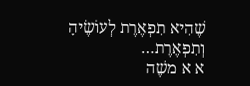שֶׁהִיא תִפְאֶרֶת לְעוֹשֶׂיהָ וְתִפְאֶרֶת…
א א משֶׁה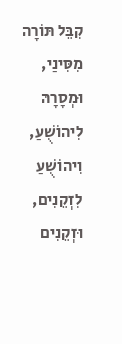קִבֵּל תּוֹרָה מִסִּינַי, וּמְסָרָהּ לִיהוֹשֻׁעַ, וִיהוֹשֻׁעַ לִזְקֵנִים, וּזְקֵנִים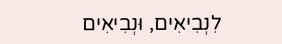לִנְבִיאִים, וּנְבִיאִים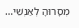מְסָרוּהָ לְאַנְשֵׁי…